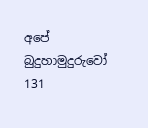අපේ බුදුහාමුදුරුවෝ 131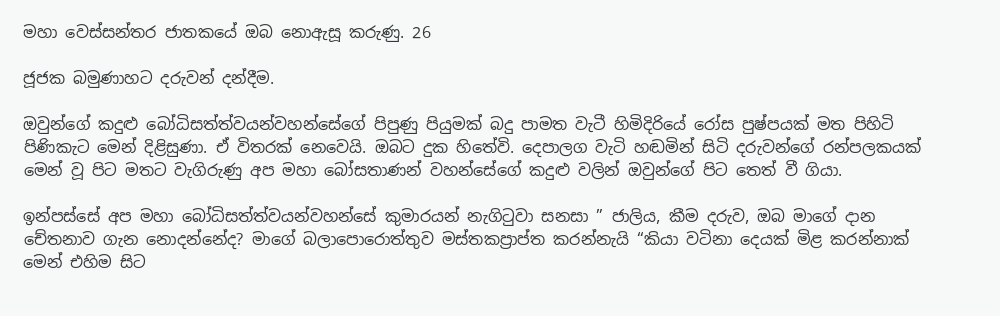මහා වෙස්සන්තර ජාතකයේ ඔබ නොඇසූ කරුණු. 26

ජූජක බමුණාහට දරුවන් දන්දීම.

ඔවුන්ගේ කදුළු බෝධිසත්ත්වයන්වහන්සේගේ පිපුණු පියුමක් බදු පාමත වැටී හිමිදිරියේ රෝස පුෂ්පයක් මත පිහිටි පිණිකැට මෙන් දිළිසුණා. ඒ විතරක් නෙවෙයි. ඔබට දුක හිතේවි. දෙපාලග වැටි හඬමින් සිටි දරුවන්ගේ රන්පලකයක් මෙන් වූ පිට මතට වැගිරුණු අප මහා බෝසතාණන් වහන්සේගේ කදුළු වලින් ඔවුන්ගේ පිට තෙත් වී ගියා.

ඉන්පස්සේ අප මහා බෝධිසත්ත්වයන්වහන්සේ කුමාරයන් නැගිටුවා සනසා ” ජාලිය, කීම දරුව, ඔබ මාගේ දාන චේතනාව ගැන නොදන්නේද? මාගේ බලාපොරොත්තුව මස්තකප්‍රාප්ත කරන්නැයි “කියා වටිනා දෙයක් මිළ කරන්නාක් මෙන් එහිම සිට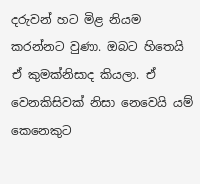දරුවන් හට මිළ නියම කරන්නට වුණා. ඔබට හිතෙයි ඒ කුමක්නිසාද කියලා. ඒ වෙනකිසිවක් නිසා නෙවෙයි යම් කෙනෙකුට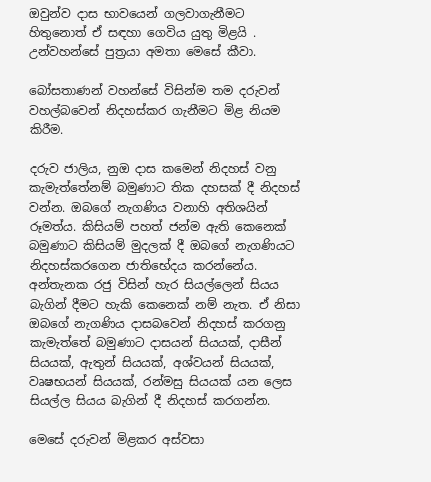ඔවුන්ව දාස භාවයෙන් ගලවාගැනීමට හිතුනොත් ඒ සඳහා ගෙවිය යුතු මිළයි . උන්වහන්සේ පුත්‍රයා අමතා මෙසේ කීවා.

බෝසතාණන් වහන්සේ විසින්ම තම දරුවන් වහල්බවෙන් නිදහස්කර ගැනීමට මිළ නියම කිරීම.

දරුව ජාලිය, නුඔ දාස කමෙන් නිදහස් වනු කැමැත්තේනම් බමුණාට තික දහසක් දී නිදහස් වන්න. ඔබගේ නැගණිය වනාහි අතිශයින් රූමත්ය. කිසියම් පහත් ජන්ම ඇති කෙනෙක් බමුණාට කිසියම් මුදලක් දී ඔබගේ නැගණියට නිදහස්කරගෙන ජාතිභේදය කරන්නේය. අන්තැනක රජු විසින් හැර සියල්ලෙන් සියය බැගින් දීමට හැකි කෙනෙක් නම් නැත. ඒ නිසා ඔබගේ නැගණිය දාසබවෙන් නිදහස් කරගනු කැමැත්තේ බමුණාට දාසයන් සියයක්, දාසීන් සියයක්, ඇතුන් සියයක්, අශ්වයන් සියයක්, වෘෂභයන් සියයක්, රන්මසු සියයක් යන ලෙස සියල්ල සියය බැගින් දී නිදහස් කරගන්න.

මෙසේ දරුවන් මිළකර අස්වසා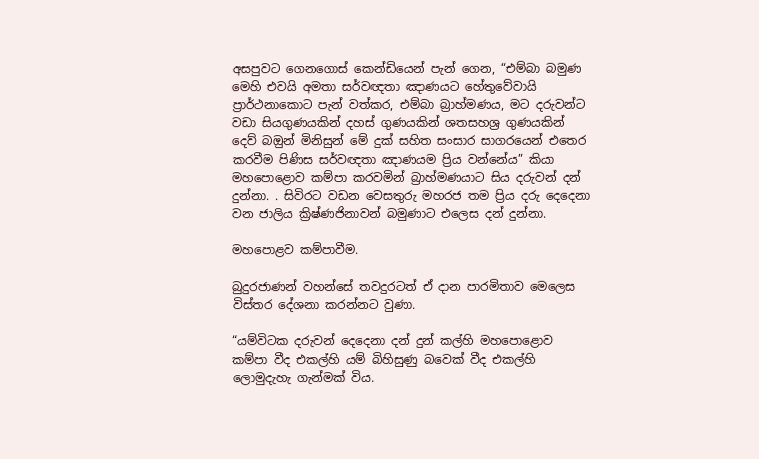අසපුවට ගෙනගොස් කෙන්ඩියෙන් පැන් ගෙන, “එම්බා බමුණ මෙහි එවයි අමතා සර්වඥතා ඤාණයට හේතුවේවායි ප්‍රාර්ථනාකොට පැන් වත්කර, එම්බා බ්‍රාහ්මණය, මට දරුවන්ට වඩා සියගුණයකින් දහස් ගුණයකින් ශතසහශ්‍ර ගුණයකින් දෙව් බඔුන් මිනිසුන් මේ දුක් සහිත සංසාර සාගරයෙන් එතෙර කරවීම පිණිස සර්වඥතා ඤාණයම ප්‍රිය වන්නේය” කියා මහපොළොව කම්පා කරවමින් බ්‍රාහ්මණයාට සිය දරුවන් දන් දුන්නා. . සිවිරට වඩන වෙසතුරු මහරජ තම ප්‍රිය දරු දෙදෙනා වන ජාලිය ක්‍රිෂ්ණජිනාවන් බමුණාට එලෙස දන් දුන්නා.

මහපොළව කම්පාවීම.

බුදුරජාණන් වහන්සේ තවදුරටත් ඒ දාන පාරමිතාව මෙලෙස විස්තර දේශනා කරන්නට වුණා.

“යම්විටක දරුවන් දෙදෙනා දන් දුන් කල්හි මහපොළොව කම්පා වීද එකල්හි යම් බිහිසුණු බවෙක් වීද එකල්හි ලොමුදැහැ ගැන්මක් විය.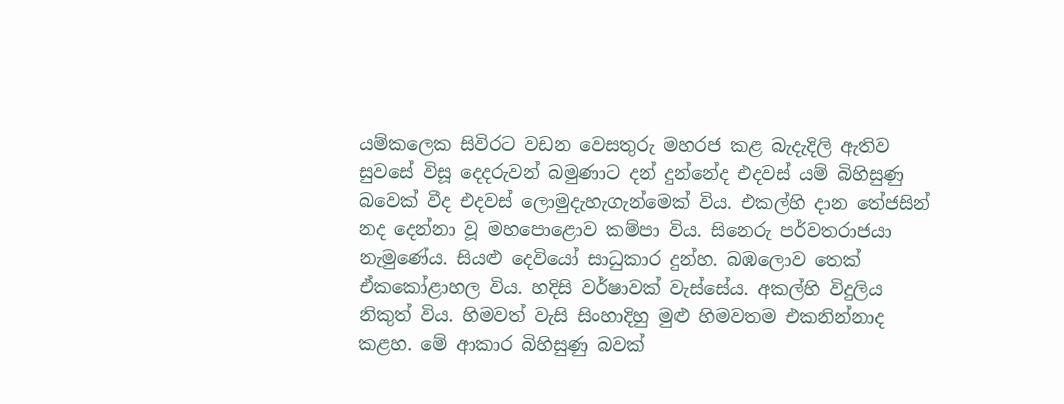යම්කලෙක සිවිරට වඩන වෙසතුරු මහරජ කළ බැදැදිලි ඇතිව සුවසේ විසූ දෙදරුවන් බමුණාට දන් දුන්නේද එදවස් යම් බිහිසුණු බවෙක් වීද එදවස් ලොමුදැහැගැන්මෙක් විය. එකල්හි දාන තේජසින් නද දෙන්නා වූ මහපොළොව කම්පා විය. සිනෙරු පර්වතරාජයා නැමුණේය. සියළු දෙවියෝ සාධුකාර දුන්හ. බඹලොව තෙක් ඒකකෝළාහල විය. හදිසි වර්ෂාවක් වැස්සේය. අකල්හි විදුලිය නිකුත් විය. හිමවත් වැසි සිංහාදිහු මුළු හිමවතම එකනින්නාද කළහ. මේ ආකාර බිහිසුණු බවක්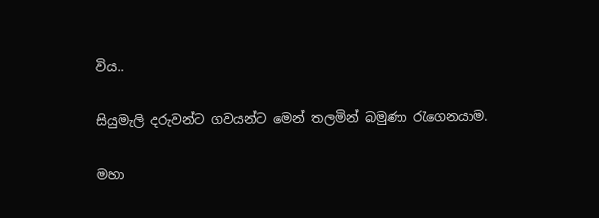විය..

සියුමැලි දරුවන්ට ගවයන්ට මෙන් තලමින් බමුණා රැගෙනයාම.

මහා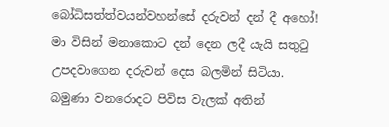බෝධිසත්ත්වයන්වහන්සේ දරුවන් දන් දී අහෝ! මා විසින් මනාකොට දන් දෙන ලදී යැයි සතුටු උපදවාගෙන දරුවන් දෙස බලමින් සිටියා. බමුණා වනරොදට පිවිස වැලක් අතින්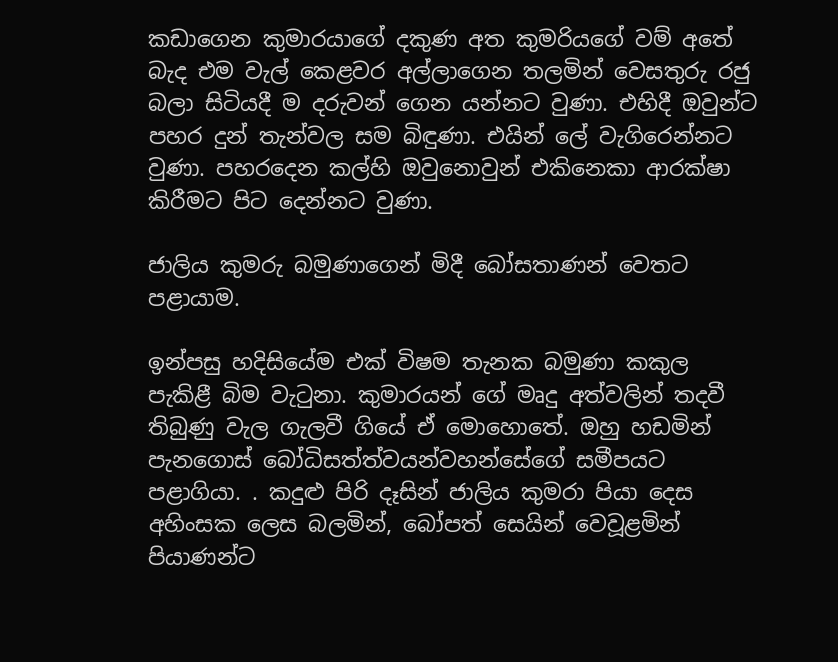කඩාගෙන කුමාරයාගේ දකුණ අත කුමරියගේ වම් අතේ බැද එම වැල් කෙළවර අල්ලාගෙන තලමින් වෙසතුරු රජු බලා සිටියදී ම දරුවන් ගෙන යන්නට වුණා. එහිදී ඔවුන්ට පහර දුන් තැන්වල සම බිඳුණා. එයින් ලේ වැගිරෙන්නට වුණා. පහරදෙන කල්හි ඔවුනොවුන් එකිනෙකා ආරක්ෂා කිරීමට පිට දෙන්නට වුණා.

ජාලිය කුමරු බමුණාගෙන් මිදී බෝසතාණන් වෙතට පළායාම.

ඉන්පසු හදිසියේම එක් විෂම තැනක බමුණා කකුල පැකිළී බිම වැටුනා. කුමාරයන් ගේ මෘදු අත්වලින් තදවී තිබුණු වැල ගැලවී ගියේ ඒ මොහොතේ. ඔහු හඩමින් පැනගොස් බෝධිසත්ත්වයන්වහන්සේගේ සමීපයට පළාගියා. . කදුළු පිරි දෑසින් ජාලිය කුමරා පියා දෙස අහිංසක ලෙස බලමින්, බෝපත් සෙයින් වෙවූළමින් පියාණන්ට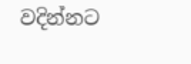වදින්නට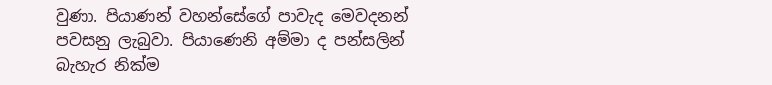වුණා. පියාණන් වහන්සේගේ පාවැද මෙවදනන් පවසනු ලැබුවා. පියාණෙනි අම්මා ද පන්සලින් බැහැර නික්ම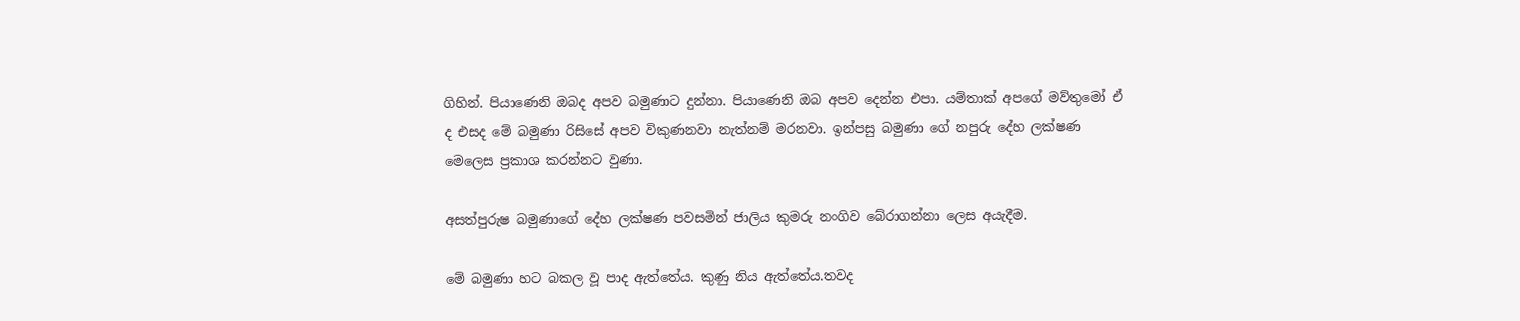ගිහින්. පියාණෙනි ඔබද අපව බමුණාට දුන්නා. පියාණෙනි ඔබ අපව දෙන්න එපා. යම්තාක් අපගේ මව්තුමෝ ඒ ද එසද මේ බමුණා රිසිසේ අපව විකුණනවා නැත්නම් මරනවා. ඉන්පසු බමුණා ගේ නපුරු දේහ ලක්ෂණ මෙලෙස ප්‍රකාශ කරන්නට වුණා.

අසත්පුරුෂ බමුණාගේ දේහ ලක්ෂණ පවසමින් ජාලිය කුමරු නංගිව බේරාගන්නා ලෙස අයැදීම.

මේ බමුණා හට බකල වූ පාද ඇත්තේය. කුණු නිය ඇත්තේය.තවද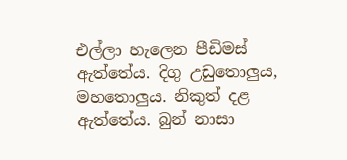එල්ලා හැලෙන පීඩිමස් ඇත්තේය. දිගු උඩුතොලුය, මහතොලුය. නිකුත් දළ ඇත්තේය. බුන් නාසා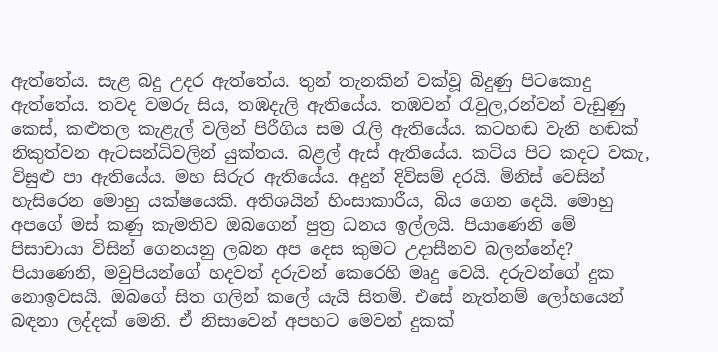ඇත්තේය. සැළ බදු උදර ඇත්තේය. තුන් තැනකින් වක්වූ බිදුණු පිටකොදු ඇත්තේය. තවද වමරු සිය, තඹදැලි ඇතියේය. තඹවන් රැවුල,රන්වන් වැඩුණු කෙස්, කළුතල කැළැල් වලින් පිරීගිය සම රැලි ඇතියේය. කටහඬ වැනි හඬක් නිකුත්වන ඇටසන්ධිවලින් යුක්තය. බළල් ඇස් ඇතියේය. කටිය පිට කදට වකැ, විසුළු පා ඇතියේය. මහ සිරුර ඇතියේය. අදුන් දිවිසම් දරයි. මිනිස් වෙසින් හැසිරෙන මොහු යක්ෂයෙකි. අතිශයින් හිංසාකාරීය, බිය ගෙන දෙයි. මොහු අපගේ මස් කණු කැමතිව ඔබගෙන් පුත්‍ර ධනය ඉල්ලයි. පියාණෙනි මේ පිසාචායා විසින් ගෙනයනු ලබන අප දෙස කුමට උදාසීනව බලන්නේද? පියාණෙනි, මවුපියන්ගේ හදවත් දරුවන් කෙරෙහි මෘදු වෙයි. දරුවන්ගේ දුක නොඉවසයි. ඔබගේ සිත ගලින් කලේ යැයි සිතමි. එසේ නැත්නම් ලෝහයෙන් බඳනා ලද්දක් මෙනි. ඒ නිසාවෙන් අපහට මෙවන් දුකක්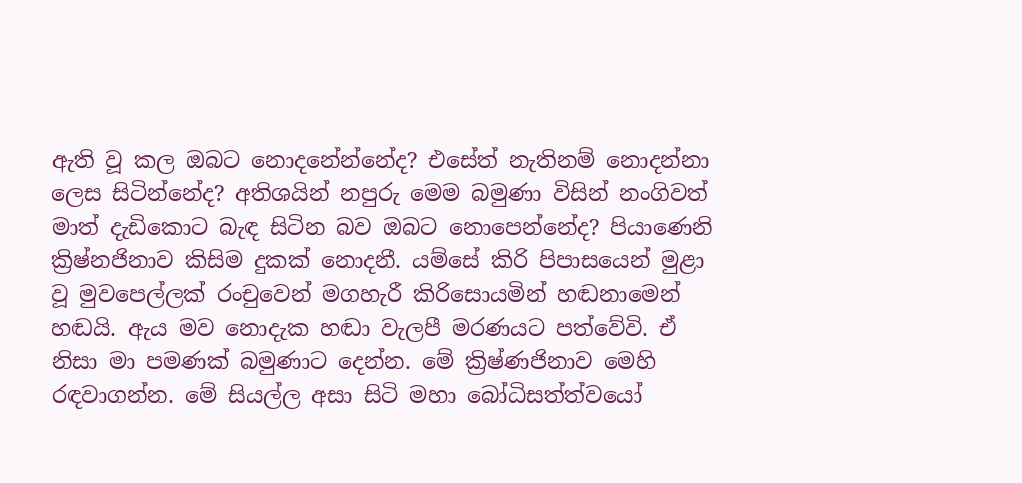ඇති වූ කල ඔබට නොදනේන්නේද? එසේත් නැතිනම් නොදන්නා ලෙස සිටින්නේද? අතිශයින් නපුරු මෙම බමුණා විසින් නංගිවත් මාත් දැඩිකොට බැඳ සිටින බව ඔබට නොපෙන්නේද? පියාණෙනි ක්‍රිෂ්නජිනාව කිසිම දුකක් නොදනී. යම්සේ කිරි පිපාසයෙන් මුළා වූ මුවපෙල්ලක් රංචුවෙන් මගහැරී කිරිසොයමින් හඬනාමෙන් හඬයි. ඇය මව නොදැක හඬා වැලපී මරණයට පත්වේවි. ඒ නිසා මා පමණක් බමුණාට දෙන්න. මේ ක්‍රිෂ්ණජිනාව මෙහි රඳවාගන්න. මේ සියල්ල අසා සිටි මහා බෝධිසත්ත්වයෝ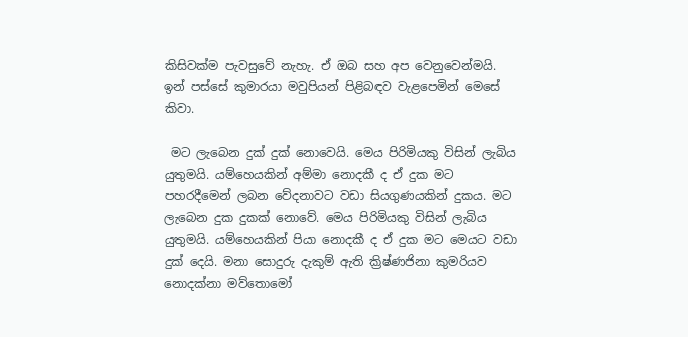කිසිවක්ම පැවසුවේ නැහැ. ඒ ඔබ සහ අප වෙනුවෙන්මයි. ඉන් පස්සේ කුමාරයා මවුපියන් පිළිබඳව වැළපෙමින් මෙසේ කිවා.

 මට ලැබෙන දුක් දුක් නොවෙයි. මෙය පිරිමියකු විසින් ලැබිය යුතුමයි. යම්හෙයකින් අම්මා නොදකී ද ඒ දුක මට පහරදීමෙන් ලබන වේදනාවට වඩා සියගුණයකින් දුකය. මට ලැබෙන දුක දුකක් නොවේ. මෙය පිරිමියකු විසින් ලැබිය යුතුමයි. යම්හෙයකින් පියා නොදකී ද ඒ දුක මට මෙයට වඩා දුක් දෙයි. මනා සොදුරු දැකුම් ඇති ක්‍රිෂ්ණජිනා කුමරියව නොදක්නා මව්තොමෝ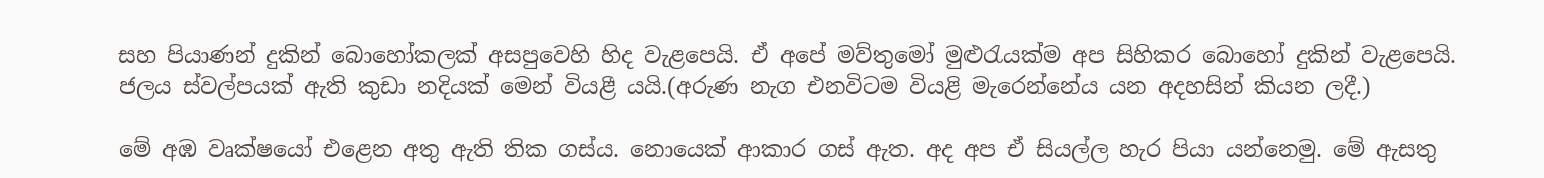සහ පියාණන් දුකින් බොහෝකලක් අසපුවෙහි හිද වැළපෙයි. ඒ අපේ මව්තුමෝ මුළුරැයක්ම අප සිහිකර බොහෝ දුකින් වැළපෙයි. ජලය ස්වල්පයක් ඇති කුඩා නදියක් මෙන් වියළී යයි.(අරුණ නැග එනවිටම වියළි මැරෙන්නේය යන අදහසින් කියන ලදී.)

මේ අඹ වෘක්ෂයෝ එළෙන අතු ඇති තික ගස්ය. නොයෙක් ආකාර ගස් ඇත. අද අප ඒ සියල්ල හැර පියා යන්නෙමු. මේ ඇසතු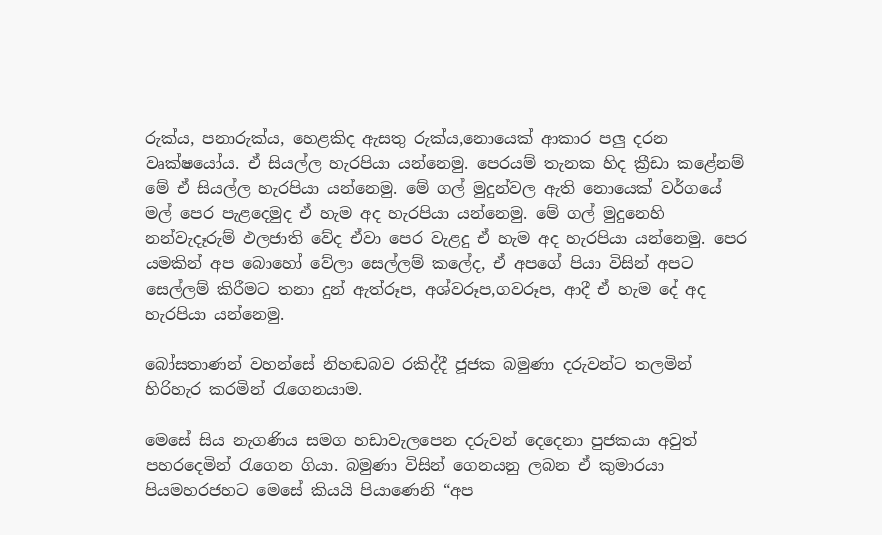රුක්ය, පනාරුක්ය, හෙළකිද ඇසතු රුක්ය,නොයෙක් ආකාර පලු දරන වෘක්ෂයෝය. ඒ සියල්ල හැරපියා යන්නෙමු. පෙරයම් තැනක හිද ක්‍රීඩා කළේනම් මේ ඒ සියල්ල හැරපියා යන්නෙමු. මේ ගල් මුදුන්වල ඇති නොයෙක් වර්ගයේ මල් පෙර පැළදෙමුද ඒ හැම අද හැරපියා යන්නෙමු. මේ ගල් මුදුනෙහි නන්වැදෑරුම් ඵලජාති වේද ඒවා පෙර වැළදු ඒ හැම අද හැරපියා යන්නෙමු. පෙර යමකින් අප බොහෝ වේලා සෙල්ලම් කලේද, ඒ අපගේ පියා විසින් අපට සෙල්ලම් කිරීමට තනා දුන් ඇත්රූප, අශ්වරූප,ගවරූප, ආදී ඒ හැම දේ අද හැරපියා යන්නෙමු.

බෝසතාණන් වහන්සේ නිහඬබව රකිද්දී ජූජක බමුණා දරුවන්ට තලමින් හිරිහැර කරමින් රැගෙනයාම.

මෙසේ සිය නැගණිය සමග හඩාවැලපෙන දරුවන් දෙදෙනා පුජකයා අවුත් පහරදෙමින් රැගෙන ගියා. බමුණා විසින් ගෙනයනු ලබන ඒ කුමාරයා පියමහරජහට මෙසේ කියයි පියාණෙනි “අප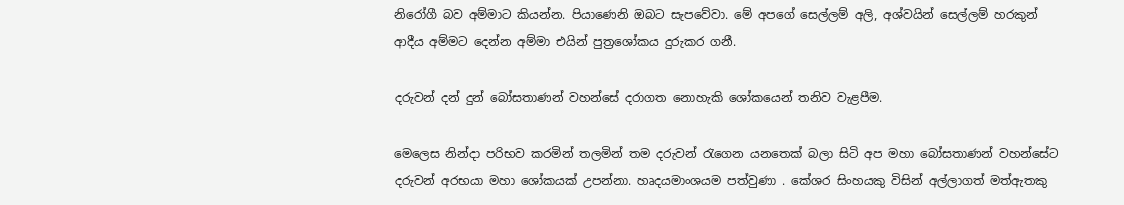නිරෝගී බව අම්මාට කියන්න. පියාණෙනි ඔබට සැපවේවා. මේ අපගේ සෙල්ලම් අලි, අශ්වයින් සෙල්ලම් හරකුන් ආදීය අම්මට දෙන්න අම්මා එයින් පුත්‍රශෝකය දුරුකර ගනී.

දරුවන් දන් දුන් බෝසතාණන් වහන්සේ දරාගත නොහැකි ශෝකයෙන් තනිව වැළපීම.

මෙලෙස නින්දා පරිභව කරමින් තලමින් තම දරුවන් රැගෙන යනතෙක් බලා සිටි අප මහා බෝසතාණන් වහන්සේට දරුවන් අරභයා මහා ශෝකයක් උපන්නා. හෘදයමාංශයම පත්වුණා . කේශර සිංහයකු විසින් අල්ලාගත් මත්ඇතකු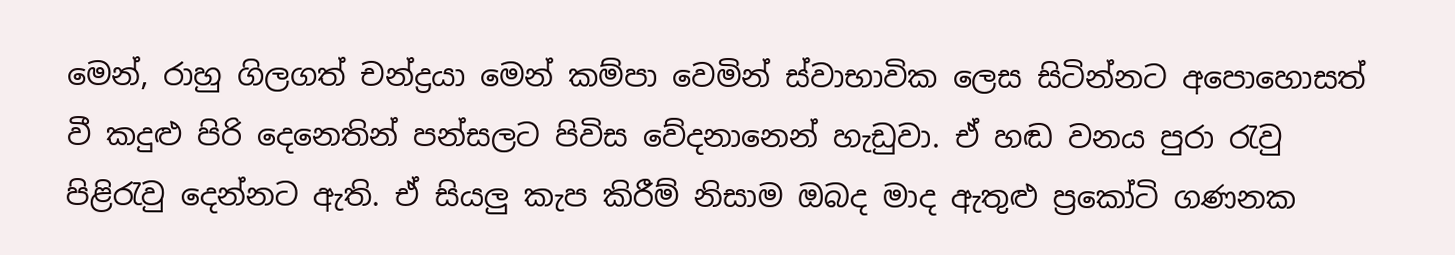මෙන්, රාහු ගිලගත් චන්ද්‍රයා මෙන් කම්පා වෙමින් ස්වාභාවික ලෙස සිටින්නට අපොහොසත් වී කදුළු පිරි දෙනෙතින් පන්සලට පිවිස වේදනානෙන් හැඩුවා. ඒ හඬ වනය පුරා රැවු පිළිරැවු දෙන්නට ඇති. ඒ සියලු කැප කිරීම් නිසාම ඔබද මාද ඇතුළු ප්‍රකෝටි ගණනක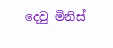දෙවු මිනිස්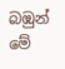බඹුන් මේ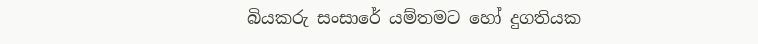බියකරු සංසාරේ යම්තමට හෝ දුගතියක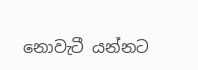නොවැටී යන්නට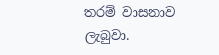තරම් වාසනාව ලැබුවා.